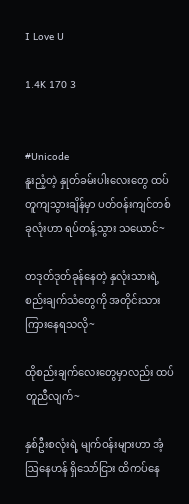I Love U

1.4K 170 3


#Unicode
နူးညံ့တဲ့ နှုတ်ခမ်းပါးလေးတွေ ထပ်တူကျသွားချိန်မှာ ပတ်ဝန်းကျင်တစ်ခုလုံးဟာ ရပ်တန့်သွား သယောင်~

တဒုတ်ဒုတ်ခုန်နေတဲ့ နှလုံးသားရဲ့ စည်းချက်သံတွေကို အတိုင်းသား ကြားနေရသလို~

ထိုစည်းချက်လေးတွေမှာလည်း ထပ်တူညီလျက်~

နှစ်ဦးစလုံးရဲ့ မျက်ဝန်းများဟာ အံ့ဩနေဟန် ရှိသော်ငြား ထိကပ်နေ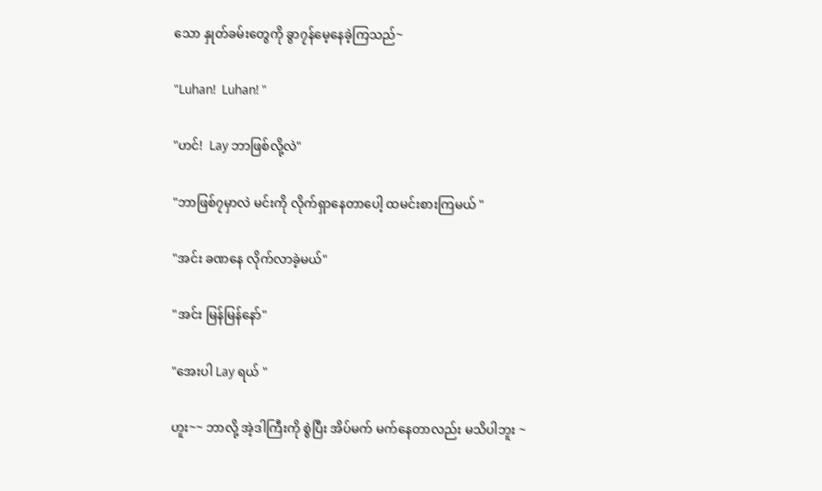သော နှုတ်ခမ်းတွေကို ခွာ၇န်မေ့နေခဲ့ကြသည်~

"Luhan!  Luhan! "

"ဟင်!  Lay ဘာဖြစ်လို့လဲ"

"ဘာဖြစ်၇မှာလဲ မင်းကို လိုက်ရှာနေတာပေါ့ ထမင်းစားကြမယ် "

"အင်း ခဏနေ လိုက်လာခဲ့မယ်"

"အင်း မြန်မြန်နော်"

"အေးပါ Lay ရယ် "

ဟူး~~ ဘာလို့ အဲ့ဒါကြီးကို စွဲပြီး အိပ်မက် မက်နေတာလည်း မသိပါဘူး ~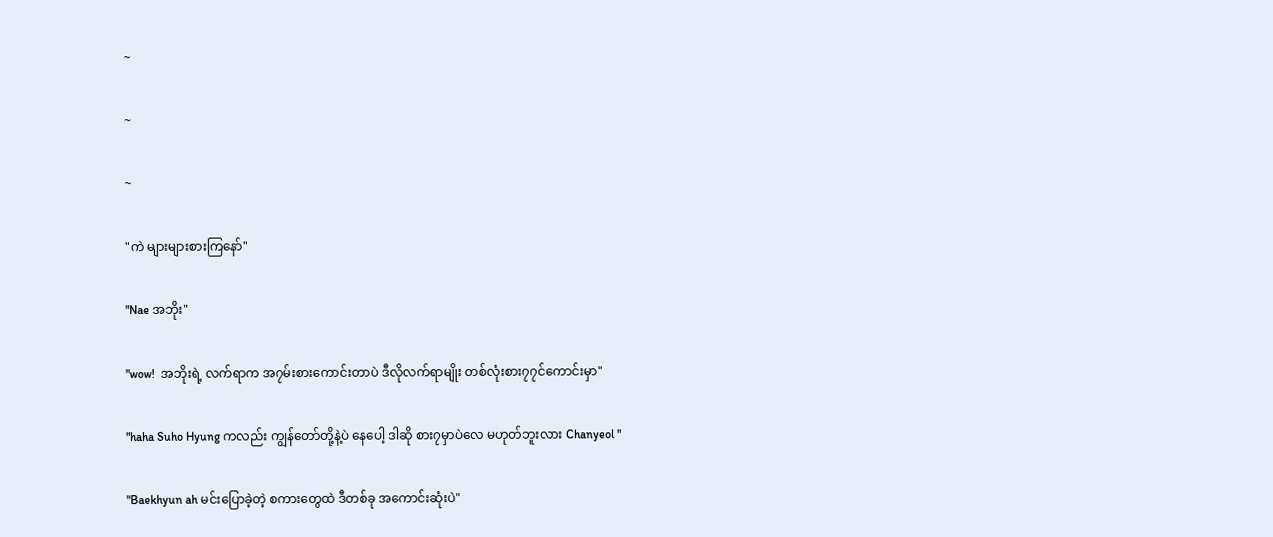~

~

~

"ကဲ များများစားကြနော်"

"Nae အဘိုး"

"wow!  အဘိုးရဲ့ လက်ရာက အ၇မ်းစားကောင်းတာပဲ ဒီလိုလက်ရာမျိုး တစ်လုံးစား၇၇င်ကောင်းမှာ"

"haha Suho Hyung ကလည်း ကျွန်တော်တို့နဲ့ပဲ နေပေါ့ ဒါဆို စား၇မှာပဲလေ မဟုတ်ဘူးလား Chanyeol "

"Baekhyun ah မင်းပြောခဲ့တဲ့ စကားတွေထဲ ဒီတစ်ခု အကောင်းဆုံးပဲ"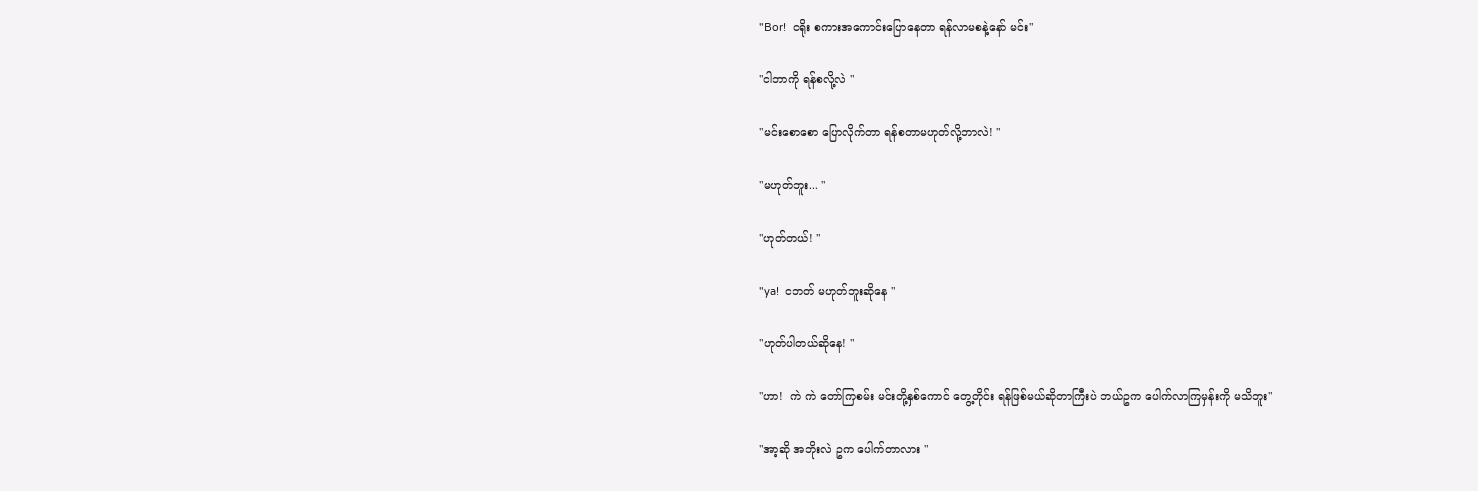"Bor!  ငရိုး စကားအကောင်းပြောနေတာ ရန်လာမစနဲ့နော် မင်း"

"ငါဘာကို ရန်စလို့လဲ "

"မင်းစောစော ပြောလိုက်တာ ရန်စတာမဟုတ်လို့ဘာလဲ! "

"မဟုတ်ဘူး... "

"ဟုတ်တယ်! "

"ya!  ငဘတ် မဟုတ်ဘူးဆိုနေ "

"ဟုတ်ပါတယ်ဆိုနေ! "

"ဟာ!  ကဲ ကဲ တော်ကြစမ်း မင်းတို့နှစ်ကောင် တွေ့တိုင်း ရန်ဖြစ်မယ်ဆိုတာကြီးပဲ ဘယ်ဥက ပေါက်လာကြမှန်းကို မသိဘူး"

"အာ့ဆို အဘိုးလဲ ဥက ပေါက်တာလား "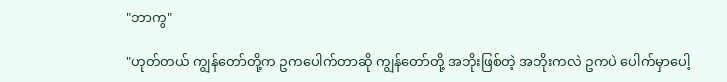"ဘာကွ"

"ဟုတ်တယ် ကျွန်တော်တို့က ဥကပေါက်တာဆို ကျွန်တော်တို့ အဘိုးဖြစ်တဲ့ အဘိုးကလဲ ဥကပဲ ပေါက်မှာပေါ့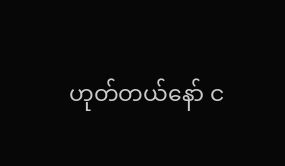ဟုတ်တယ်နော် င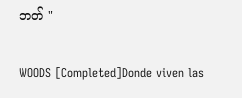ဘတ် "

WOODS [Completed]Donde viven las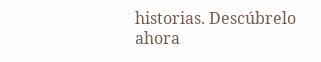historias. Descúbrelo ahora